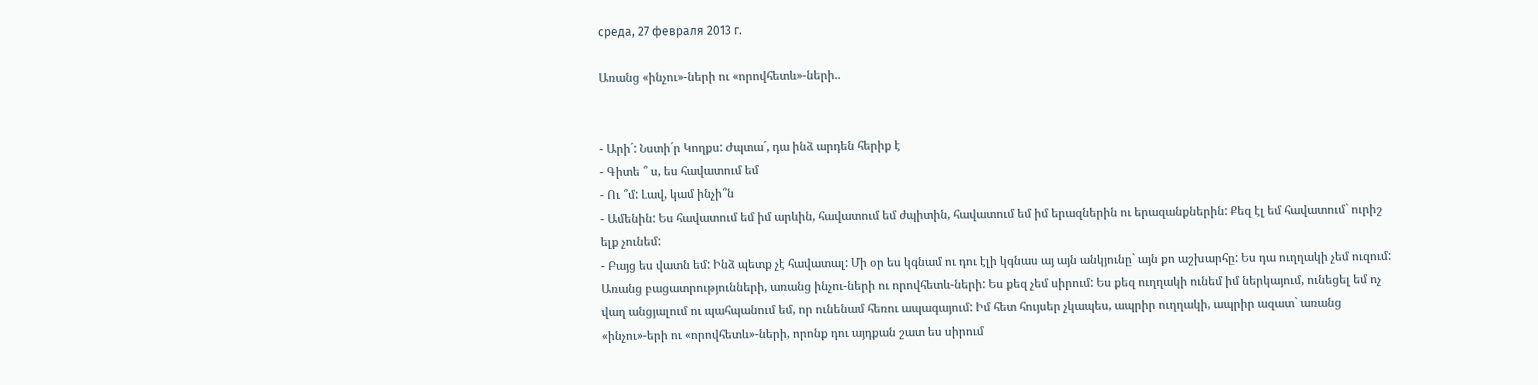среда, 27 февраля 2013 г.

Առանց «ինչու»-ների ու «որովհետև»-ների..


- Արի´: Նստի´ր Կողքս: Ժպտա´, դա ինձ արդեն հերիք է
- Գիտե ՞ ս, ես հավատում եմ
- Ու ՞մ: Լավ, կամ ինչի՞ն
- Ամենին: Ես հավատում եմ իմ արևին, հավատում եմ ժպիտին, հավատում եմ իմ երազներին ու երազանքներին: Քեզ էլ եմ հավատում` ուրիշ  ելք չունեմ:
- Բայց ես վատն եմ: Ինձ պետք չէ հավատալ: Մի օր ես կգնամ ու դու էլի կգնաս այ այն անկյունը` այն քո աշխարհը: Ես դա ուղղակի չեմ ուզում: Առանց բացատրությունների, առանց ինչու-ների ու որովհետև-ների: Ես քեզ չեմ սիրում: Ես քեզ ուղղակի ունեմ իմ ներկայում, ունեցել եմ ոչ վաղ անցյալում ու պահպանում եմ, որ ունենամ հեռու ապագայում: Իմ հետ հույսեր չկապես, ապրիր ուղղակի, ապրիր ազատ` առանց «ինչու»-երի ու «որովհետև»-ների, որոնք դու այդքան շատ ես սիրում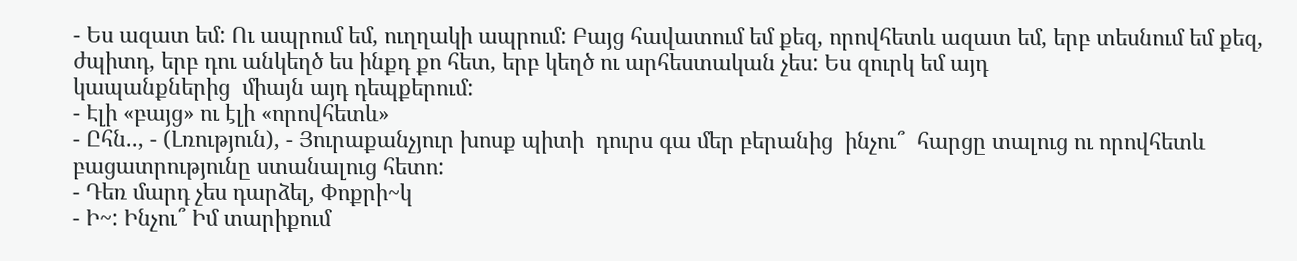- Ես ազատ եմ: Ու ապրում եմ, ուղղակի ապրում: Բայց հավատում եմ քեզ, որովհետև ազատ եմ, երբ տեսնում եմ քեզ, ժպիտդ, երբ դու անկեղծ ես ինքդ քո հետ, երբ կեղծ ու արհեստական չես: Ես զուրկ եմ այդ
կապանքներից  միայն այդ դեպքերում:
- Էլի «բայց» ու էլի «որովհետև»
- Ըհն.., - (Լռություն), - Յուրաքանչյուր խոսք պիտի  դուրս գա մեր բերանից  ինչու՞  հարցը տալուց ու որովհետև  բացատրությունը ստանալուց հետո:
- Դեռ մարդ չես դարձել, Փոքրի~կ
- Ի~: Ինչու՞ Իմ տարիքում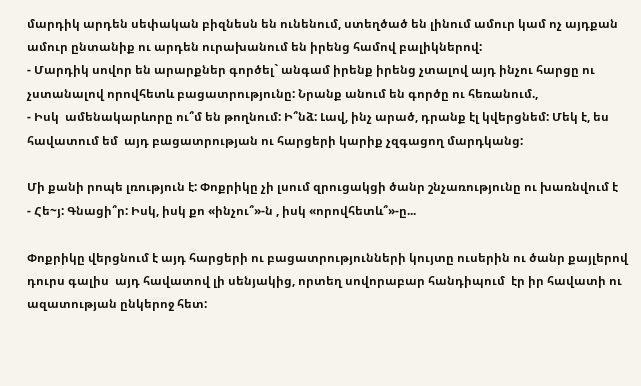մարդիկ արդեն սեփական բիզնեսն են ունենում, ստեղծած են լինում ամուր կամ ոչ այդքան ամուր ընտանիք ու արդեն ուրախանում են իրենց համով բալիկներով:
- Մարդիկ սովոր են արարքներ գործել` անգամ իրենք իրենց չտալով այդ ինչու հարցը ու չստանալով որովհետև բացատրությունը: Նրանք անում են գործը ու հեռանում.,
- Իսկ  ամենակարևորը ու՞մ են թողնում: Ի՞նձ: Լավ, ինչ արած, դրանք էլ կվերցնեմ: Մեկ է, ես հավատում եմ  այդ բացատրության ու հարցերի կարիք չզգացող մարդկանց:

Մի քանի րոպե լռություն է: Փոքրիկը չի լսում զրուցակցի ծանր շնչառությունը ու խառնվում է
- Հե~յ: Գնացի՞ր: Իսկ, իսկ քո «ինչու՞»-ն , իսկ «որովհետև՞»-ը...

Փոքրիկը վերցնում է այդ հարցերի ու բացատրությունների կույտը ուսերին ու ծանր քայլերով դուրս գալիս  այդ հավատով լի սենյակից, որտեղ սովորաբար հանդիպում  էր իր հավատի ու ազատության ընկերոջ հետ: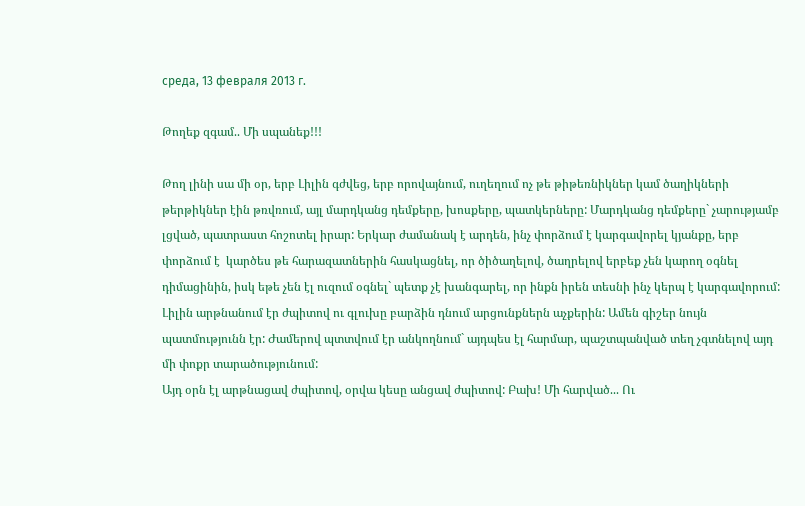среда, 13 февраля 2013 г.

Թողեք զգամ.. Մի սպանեք!!!

Թող լինի սա մի օր, երբ Լիլին գժվեց, երբ որովայնում, ուղեղում ոչ թե թիթեռնիկներ կամ ծաղիկների թերթիկներ էին թռվռում, այլ մարդկանց դեմքերը, խոսքերը, պատկերները: Մարդկանց դեմքերը` չարությամբ լցված, պատրաստ հոշոտել իրար: Երկար ժամանակ է արդեն, ինչ փորձում է կարգավորել կյանքը, երբ փորձում է  կարծես թե հարազատներին հասկացնել, որ ծիծաղելով, ծաղրելով երբեք չեն կարող օգնել դիմացինին, իսկ եթե չեն էլ ուզում օգնել` պետք չէ խանգարել, որ ինքն իրեն տեսնի ինչ կերպ է կարգավորում: Լիլին արթնանում էր ժպիտով ու գլուխը բարձին դնում արցունքներն աչքերին: Ամեն գիշեր նույն պատմությունն էր: Ժամերով պտտվում էր անկողնում` այդպես էլ հարմար, պաշտպանված տեղ չգտնելով այդ մի փոքր տարածությունում:
Այդ օրն էլ արթնացավ ժպիտով, օրվա կեսը անցավ ժպիտով: Բախ! Մի հարված... Ու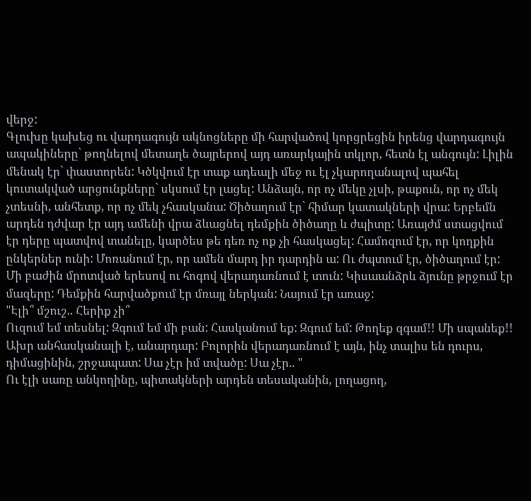վերջ:
Գլուխը կախեց ու վարդագույն ակնոցները մի հարվածով կորցրեցին իրենց վարդագույն ապակիները` թողնելով մետաղե ծայրերով այդ առարկային տկլոր, հետն էլ անգույն: Լիլին մենակ էր` փաստորեն: Կծկվում էր տաք ադեալի մեջ ու էլ չկարողանալով պահել կուտակված արցունքները` սկսում էր լացել: Անձայն, որ ոչ մեկը չլսի, թաքուն, որ ոչ մեկ չտեսնի, անհետք, որ ոչ մեկ չհասկանա: Ծիծաղում էր` հիմար կատակների վրա: Երբեմն արդեն դժվար էր այդ ամենի վրա ձևացնել դեմքին ծիծաղը և ժպիտը: Առայժմ ստացվում էր դերը պատվով տանելը, կարծես թե դեռ ոչ ոք չի հասկացել: Համոզում էր, որ կողքին ընկերներ ունի: Մոռանում էր, որ ամեն մարդ իր դարդին ա: Ու ժպտում էր, ծիծաղում էր:
Մի բաժին մրոտված երեսով ու հոգով վերադառնում է տուն: Կիսաանձրև ձյունը թրջում էր մազերը: Դեմքին հարվածքում էր մռայլ ներկան: Նայում էր առաջ:
"Էլի՞ մշուշ.. Հերիք չի՞
Ուզում եմ տեսնել: Զգում եմ մի բան: Հասկանում եք: Զգում եմ: Թողեք զգամ!! Մի սպանեք!! Ախր անհասկանալի է, անարդար: Բոլորին վերադառնում է այն, ինչ տալիս են դուրս, դիմացինին, շրջապատ: Սա չէր իմ տվածը: Սա չէր.. "
Ու էլի սառը անկողինը, պիտակների արդեն տեսականին, լողացող,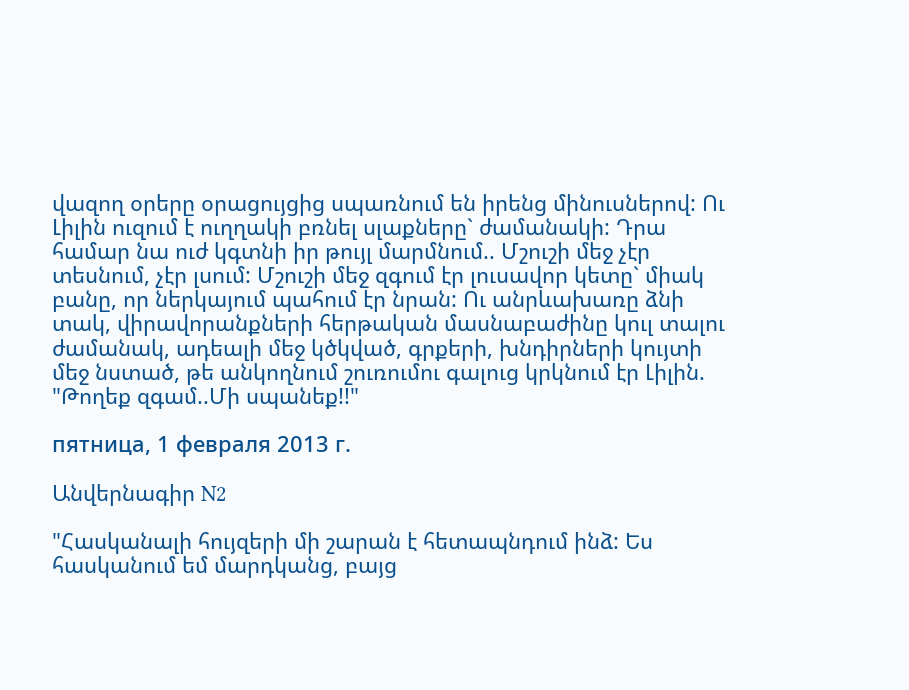վազող օրերը օրացույցից սպառնում են իրենց մինուսներով: Ու Լիլին ուզում է ուղղակի բռնել սլաքները` ժամանակի: Դրա համար նա ուժ կգտնի իր թույլ մարմնում.. Մշուշի մեջ չէր տեսնում, չէր լսում: Մշուշի մեջ զգում էր լուսավոր կետը` միակ բանը, որ ներկայում պահում էր նրան: Ու անրևախառը ձնի տակ, վիրավորանքների հերթական մասնաբաժինը կուլ տալու ժամանակ, ադեալի մեջ կծկված, գրքերի, խնդիրների կույտի մեջ նստած, թե անկողնում շուռումու գալուց կրկնում էր Լիլին. "Թողեք զգամ..Մի սպանեք!!"

пятница, 1 февраля 2013 г.

Անվերնագիր N2

"Հասկանալի հույզերի մի շարան է հետապնդում ինձ: Ես հասկանում եմ մարդկանց, բայց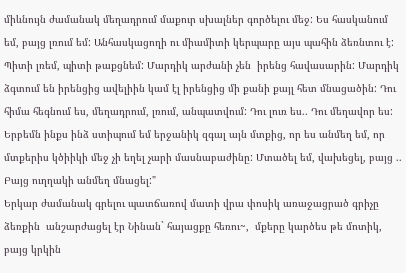միևնույն ժամանակ մեղադրում մաքուր սխալներ գործելու մեջ: Ես հասկանում եմ, բայց լռում եմ: Անհասկացողի ու միամիտի կերպարը այս պահին ձեռնտու է: Պիտի լռեմ, պիտի թաքցնեմ: Մարդիկ արժանի չեն  իրենց հավասարին: Մարդիկ ձգտում են իրենցից ավելիին կամ էլ իրենցից մի քանի քայլ հետ մնացածին: Դու հիմա հեգնում ես, մեղադրում, լռում, անպատվում: Դու լուռ ես.. Դու մեղավոր ես: Երբեմն ինքս ինձ ստիպում եմ երջանիկ զգալ այն մտքից, որ ես անմեղ եմ, որ  մտքերիս կծիիկի մեջ չի եղել չարի մասնաբաժինը: Մտածել եմ, վախեցել, բայց .. Բայց ուղղակի անմեղ մնացել:"
Երկար ժամանակ գրելու պատճառով մատի վրա փոսիկ առաջացրած գրիչը ձեռքին  անշարժացել էր Նինան` հայացքը հեռու~,  մքերը կարծես թե մոտիկ, բայց կրկին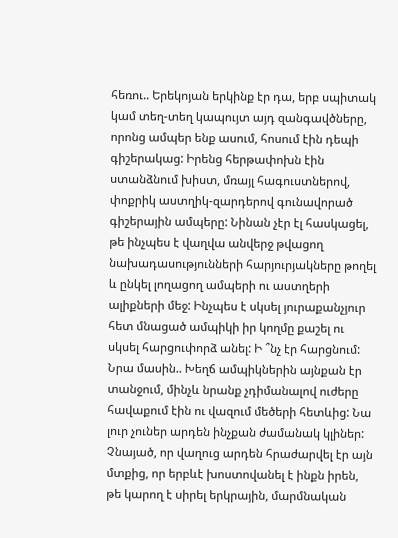հեռու.. Երեկոյան երկինք էր դա, երբ սպիտակ կամ տեղ-տեղ կապույտ այդ զանգավծները, որոնց ամպեր ենք ասում, հոսում էին դեպի գիշերակաց: Իրենց հերթափոխն էին ստանձնում խիստ, մռայլ հագուստներով, փոքրիկ աստղիկ-զարդերով գունավորած գիշերային ամպերը: Նինան չէր էլ հասկացել, թե ինչպես է վաղվա անվերջ թվացող նախադասությունների հարյուրյակները թողել և ընկել լողացող ամպերի ու աստղերի ալիքների մեջ: Ինչպես է սկսել յուրաքանչյուր հետ մնացած ամպիկի իր կողմը քաշել ու սկսել հարցուփորձ անել: Ի ՞նչ էր հարցնում: Նրա մասին.. Խեղճ ամպիկներին այնքան էր տանջում, մինչև նրանք չդիմանալով ուժերը հավաքում էին ու վազում մեծերի հետևից: Նա լուր չուներ արդեն ինչքան ժամանակ կլիներ: Չնայած, որ վաղուց արդեն հրաժարվել էր այն մտքից, որ երբևէ խոստովանել է ինքն իրեն, թե կարող է սիրել երկրային, մարմնական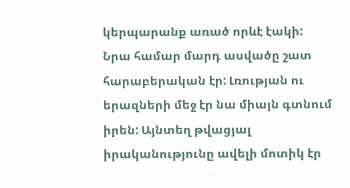կերպարանք առած որևէ էակի: Նրա համար մարդ ասվածը շատ հարաբերական էր: Լռության ու երազների մեջ էր նա միայն գտնում իրեն: Այնտեղ թվացյալ իրականությունը ավելի մոտիկ էր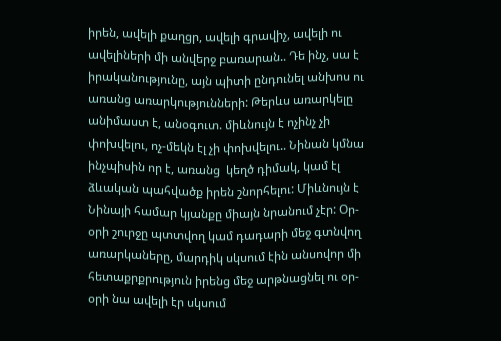իրեն, ավելի քաղցր, ավելի գրավիչ, ավելի ու ավելիների մի անվերջ բառարան.. Դե ինչ, սա է իրականությունը, այն պիտի ընդունել անխոս ու առանց առարկությունների: Թերևս առարկելը անիմաստ է, անօգուտ. միևնույն է ոչինչ չի փոխվելու, ոչ-մեկն էլ չի փոխվելու.. Նինան կմնա ինչպիսին որ է, առանց  կեղծ դիմակ, կամ էլ ձևական պահվածք իրեն շնորհելու: Միևնույն է Նինայի համար կյանքը միայն նրանում չէր: Օր-օրի շուրջը պտտվող կամ դադարի մեջ գտնվող առարկաները, մարդիկ սկսում էին անսովոր մի հետաքրքրություն իրենց մեջ արթնացնել ու օր-օրի նա ավելի էր սկսում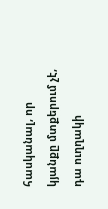հասկանալ, որ կյանքը մտքերում չէ, դա ուղղակի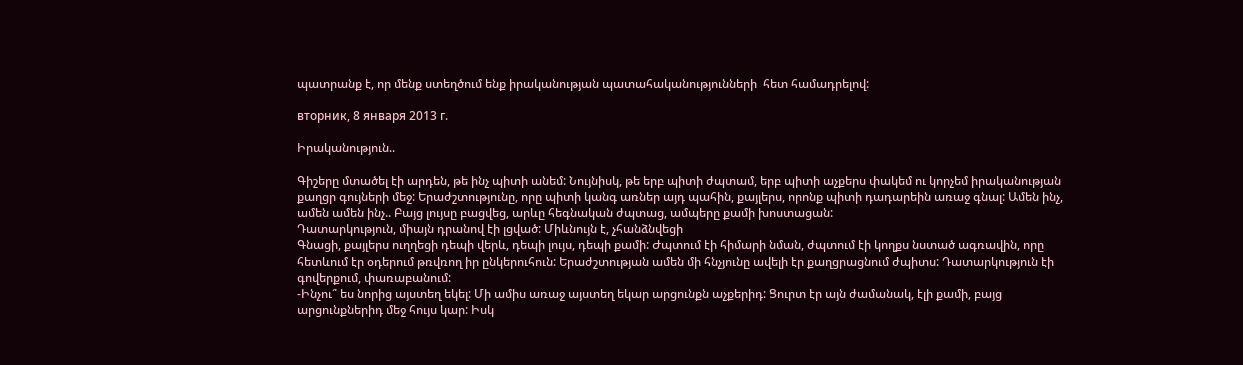պատրանք է, որ մենք ստեղծում ենք իրականության պատահականությունների  հետ համադրելով:

вторник, 8 января 2013 г.

Իրականություն..

Գիշերը մտածել էի արդեն, թե ինչ պիտի անեմ: Նույնիսկ, թե երբ պիտի ժպտամ, երբ պիտի աչքերս փակեմ ու կորչեմ իրականության քաղցր գույների մեջ: Երաժշտությունը, որը պիտի կանգ առներ այդ պահին, քայլերս, որոնք պիտի դադարեին առաջ գնալ: Ամեն ինչ, ամեն ամեն ինչ.. Բայց լույսը բացվեց, արևը հեգնական ժպտաց, ամպերը քամի խոստացան:
Դատարկություն, միայն դրանով էի լցված: Միևնույն է, չհանձնվեցի
Գնացի, քայլերս ուղղեցի դեպի վերև, դեպի լույս, դեպի քամի: Ժպտում էի հիմարի նման, ժպտում էի կողքս նստած ագռավին, որը հետևում էր օդերում թռվռող իր ընկերուհուն: Երաժշտության ամեն մի հնչյունը ավելի էր քաղցրացնում ժպիտս: Դատարկություն էի գովերքում, փառաբանում:
-Ինչու՞ ես նորից այստեղ եկել: Մի ամիս առաջ այստեղ եկար արցունքն աչքերիդ: Ցուրտ էր այն ժամանակ, էլի քամի, բայց արցունքներիդ մեջ հույս կար: Իսկ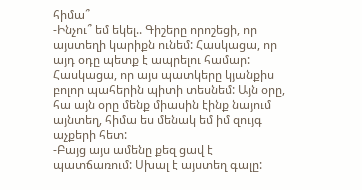հիմա՞
-Ինչու՞ եմ եկել.. Գիշերը որոշեցի, որ այստեղի կարիքն ունեմ: Հասկացա, որ այդ օդը պետք է ապրելու համար: Հասկացա, որ այս պատկերը կյանքիս բոլոր պահերին պիտի տեսնեմ: Այն օրը, հա այն օրը մենք միասին էինք նայում այնտեղ, հիմա ես մենակ եմ իմ զույգ աչքերի հետ:
-Բայց այս ամենը քեզ ցավ է պատճառում: Սխալ է այստեղ գալը: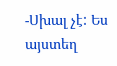-Սխալ չէ: Ես այստեղ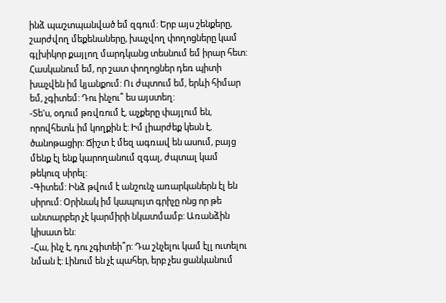ինձ պաշտպանված եմ զգում: Երբ այս շենքերը, շարժվող մեքենաները, խաչվող փողոցները կամ գլխիկոր քայլող մարդկանց տեսնում եմ իրար հետ: Հասկանում եմ, որ շատ փողոցներ դեռ պիտի խաչվեն իմ կյանքում: Ու ժպտում եմ, երևի հիմար եմ, չգիտեմ: Դու ինչու՞ ես այստեղ:
-Տե'ս, օդում թռվռում է, աչքերը փայլում են, որովհետև իմ կողքին է: Իմ լիարժեք կեսն է, ծանոթացիր: Ճիշտ է մեզ ագռավ են ասում, բայց մենք էլ ենք կարողանում զգալ, ժպտալ կամ թեկուզ սիրել:
-Գիտեմ: Ինձ թվում է անշունչ առարկաներն էլ են սիրում: Օրինակ իմ կապույտ գրիչը ոնց որ թե անտարբեր չէ կարմիրի նկատմամբ: Առանձին կիսատ են:
-Հա, ինչ է, դու չգիտեի՞ր: Դա շնչելու կամ էլլ ուտելու նման է: Լինում են չէ պահեր, երբ չես ցանկանում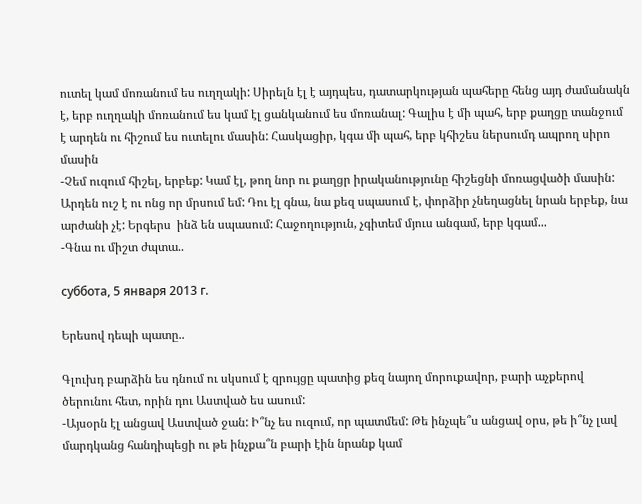ուտել կամ մոռանում ես ուղղակի: Սիրելն էլ է այդպես, դատարկության պահերը հենց այդ ժամանակն է, երբ ուղղակի մոռանում ես կամ էլ ցանկանում ես մոռանալ: Գալիս է մի պահ, երբ քաղցը տանջում է արդեն ու հիշում ես ուտելու մասին: Հասկացիր, կգա մի պահ, երբ կհիշես ներսումդ ապրող սիրո մասին
-Չեմ ուզում հիշել, երբեք: Կամ էլ, թող նոր ու քաղցր իրականությունը հիշեցնի մոռացվածի մասին: Արդեն ուշ է ու ոնց որ մրսում եմ: Դու էլ գնա, նա քեզ սպասում է, փորձիր չնեղացնել նրան երբեք, նա արժանի չէ: Երգերս  ինձ են սպասում: Հաջողություն, չգիտեմ մյուս անգամ, երբ կգամ...
-Գնա ու միշտ ժպտա..

суббота, 5 января 2013 г.

Երեսով դեպի պատը..

Գլուխդ բարձին ես դնում ու սկսում է զրույցը պատից քեզ նայող մորուքավոր, բարի աչքերով ծերունու հետ, որին դու Աստված ես ասում:
-Այսօրն էլ անցավ Աստված ջան: Ի՞նչ ես ուզում, որ պատմեմ: Թե ինչպե՞ս անցավ օրս, թե ի՞նչ լավ մարդկանց հանդիպեցի ու թե ինչքա՞ն բարի էին նրանք կամ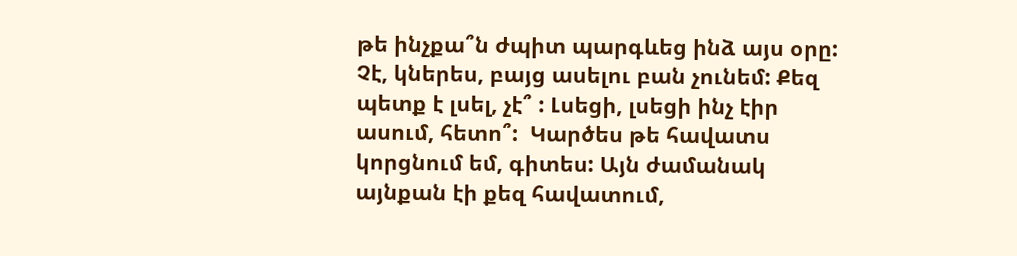թե ինչքա՞ն ժպիտ պարգևեց ինձ այս օրը: Չէ, կներես, բայց ասելու բան չունեմ: Քեզ պետք է լսել, չէ՞ : Լսեցի, լսեցի ինչ էիր ասում, հետո՞:  Կարծես թե հավատս կորցնում եմ, գիտես: Այն ժամանակ այնքան էի քեզ հավատում,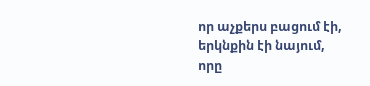որ աչքերս բացում էի, երկնքին էի նայում, որը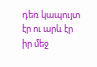դեռ կապույտ էր ու արև էր իր մեջ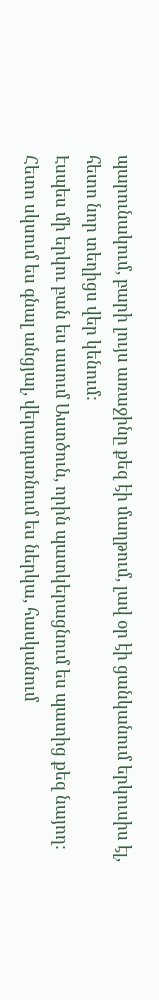պարունակում, բարի լույս առաջինը քեզ էի մաղթում, լավ օր էի ցանկանում երկուսիս էլ, հետո նոր տեղիցս վեր կենում:
Էսպես մի երկու բան ես ասում Աստծուն, որին պատկերացնում ես պատից քեզ նայող: Հետո սկսում ես գնալ անցյալ, վերադառնում ես ներկա, հասկանում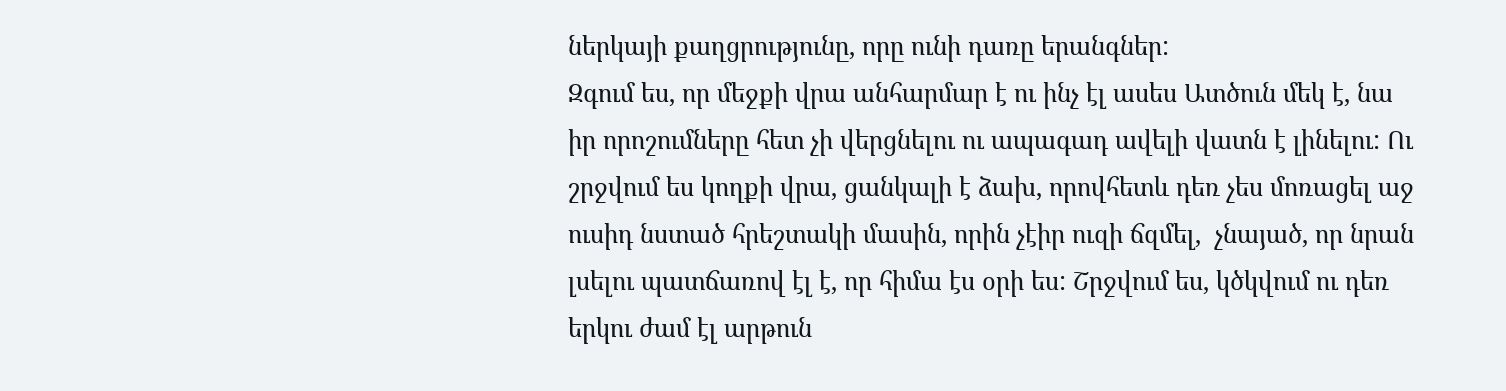ներկայի քաղցրությունը, որը ունի դառը երանգներ:
Զգում ես, որ մեջքի վրա անհարմար է ու ինչ էլ ասես Ատծուն մեկ է, նա իր որոշումները հետ չի վերցնելու ու ապագադ ավելի վատն է լինելու: Ու շրջվում ես կողքի վրա, ցանկալի է ձախ, որովհետև դեռ չես մոռացել աջ ուսիդ նստած հրեշտակի մասին, որին չէիր ուզի ճզմել,  չնայած, որ նրան լսելու պատճառով էլ է, որ հիմա էս օրի ես: Շրջվում ես, կծկվում ու դեռ երկու ժամ էլ արթուն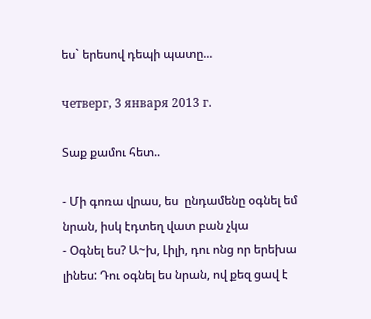ես` երեսով դեպի պատը...

четверг, 3 января 2013 г.

Տաք քամու հետ..

- Մի գոռա վրաս, ես  ընդամենը օգնել եմ նրան, իսկ էդտեղ վատ բան չկա
- Օգնել ես? Ա~խ, Լիլի, դու ոնց որ երեխա լինես: Դու օգնել ես նրան, ով քեզ ցավ է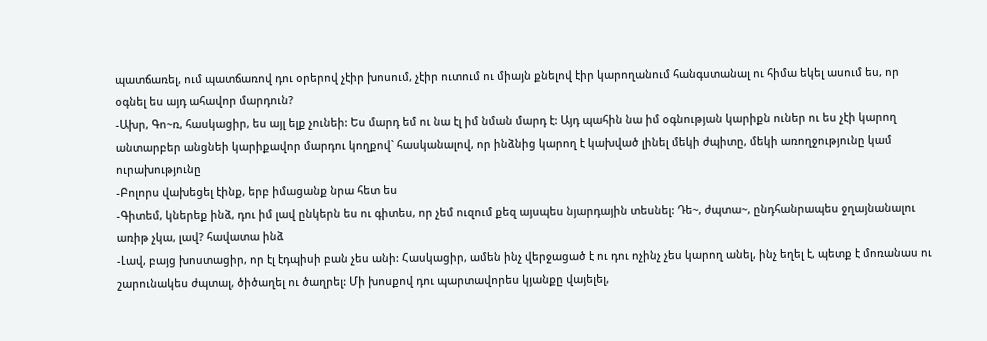պատճառել, ում պատճառով դու օրերով չէիր խոսում, չէիր ուտում ու միայն քնելով էիր կարողանում հանգստանալ ու հիմա եկել ասում ես, որ օգնել ես այդ ահավոր մարդուն?
-Ախր, Գո~ռ, հասկացիր, ես այլ ելք չունեի: Ես մարդ եմ ու նա էլ իմ նման մարդ է: Այդ պահին նա իմ օգնության կարիքն ուներ ու ես չէի կարող անտարբեր անցնեի կարիքավոր մարդու կողքով` հասկանալով, որ ինձնից կարող է կախված լինել մեկի ժպիտը, մեկի առողջությունը կամ ուրախությունը
-Բոլորս վախեցել էինք, երբ իմացանք նրա հետ ես
-Գիտեմ, կներեք ինձ, դու իմ լավ ընկերն ես ու գիտես, որ չեմ ուզում քեզ այսպես նյարդային տեսնել: Դե~, ժպտա~, ընդհանրապես ջղայնանալու առիթ չկա, լավ? հավատա ինձ
-Լավ, բայց խոստացիր, որ էլ էդպիսի բան չես անի: Հասկացիր, ամեն ինչ վերջացած է ու դու ոչինչ չես կարող անել, ինչ եղել է, պետք է մոռանաս ու շարունակես ժպտալ, ծիծաղել ու ծաղրել: Մի խոսքով դու պարտավորես կյանքը վայելել,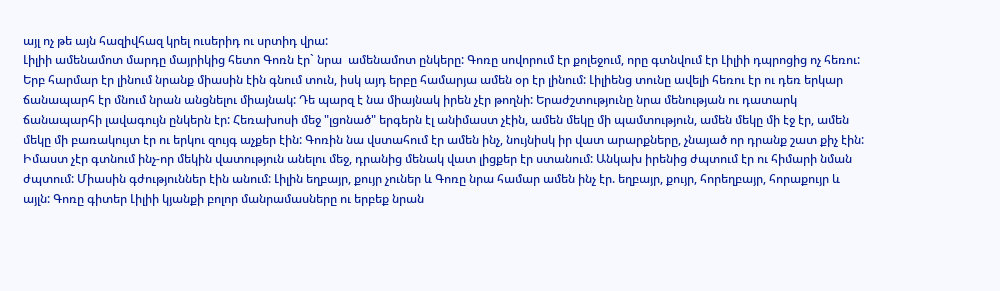այլ ոչ թե այն հազիվհազ կրել ուսերիդ ու սրտիդ վրա:
Լիլիի ամենամոտ մարդը մայրիկից հետո Գոռն էր` նրա  ամենամոտ ընկերը: Գոռը սովորում էր քոլեջում, որը գտնվում էր Լիլիի դպրոցից ոչ հեռու: Երբ հարմար էր լինում նրանք միասին էին գնում տուն, իսկ այդ երբը համարյա ամեն օր էր լինում: Լիլիենց տունը ավելի հեռու էր ու դեռ երկար ճանապարհ էր մնում նրան անցնելու միայնակ: Դե պարզ է նա միայնակ իրեն չէր թողնի: Երաժշտությունը նրա մենության ու դատարկ ճանապարհի լավագույն ընկերն էր: Հեռախոսի մեջ "լցոնած" երգերն էլ անիմաստ չէին, ամեն մեկը մի պամտություն, ամեն մեկը մի էջ էր, ամեն մեկը մի բառակույտ էր ու երկու զույգ աչքեր էին: Գոռին նա վստահում էր ամեն ինչ, նույնիսկ իր վատ արարքները, չնայած որ դրանք շատ քիչ էին: Իմաստ չէր գտնում ինչ-որ մեկին վատություն անելու մեջ, դրանից մենակ վատ լիցքեր էր ստանում: Անկախ իրենից ժպտում էր ու հիմարի նման ժպտում: Միասին գժություններ էին անում: Լիլին եղբայր, քույր չուներ և Գոռը նրա համար ամեն ինչ էր. եղբայր, քույր, հորեղբայր, հորաքույր և այլն: Գոռը գիտեր Լիլիի կյանքի բոլոր մանրամասները ու երբեք նրան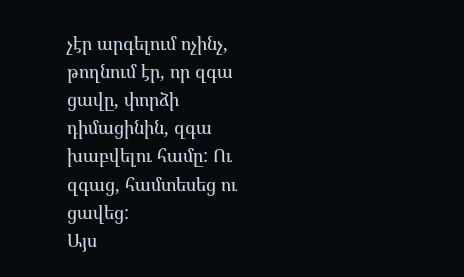չէր արգելում ոչինչ, թողնում էր, որ զգա ցավը, փորձի դիմացինին, զգա խաբվելու համը: Ու զգաց, համտեսեց ու ցավեց:
Այս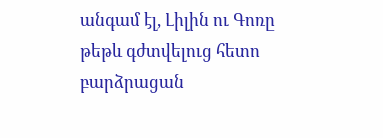անգամ էլ, Լիլին ու Գոռը թեթև գժտվելուց հետո բարձրացան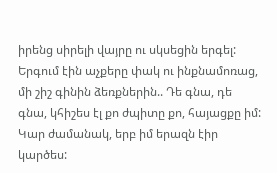իրենց սիրելի վայրը ու սկսեցին երգել: Երգում էին աչքերը փակ ու ինքնամոռաց, մի շիշ գինին ձեռքներին.. Դե գնա, դե գնա, կհիշես էլ քո ժպիտը քո, հայացքը իմ: Կար ժամանակ, երբ իմ երազն էիր կարծես: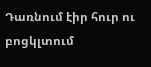Դառնում էիր հուր ու բոցկլտում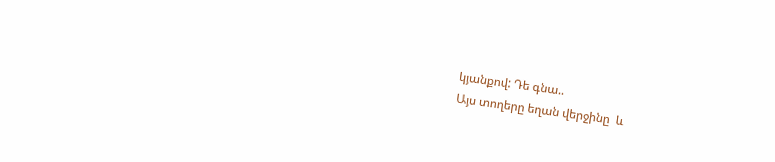կյանքով: Դե գնա..
Այս տողերը եղան վերջինը  և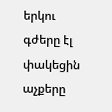երկու գժերը էլ  փակեցին աչքերը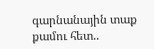գարնանային տաք քամու հետ..